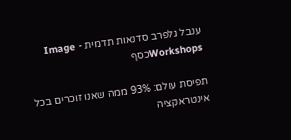ענבל גלפרב סדנאות תדמית - Image Workshopsכסף

תפיסת עולם: 93% ממה שאנו זוכרים בכל אינטראקציה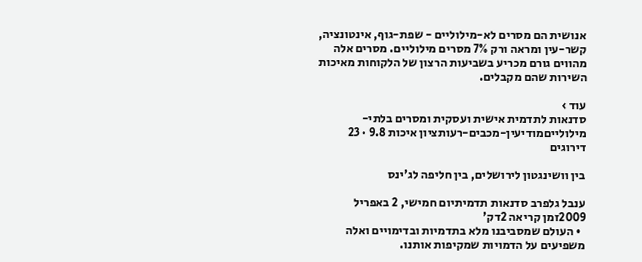אנושית הם מסרים לא-מילוליים - שפת-גוף, אינטונציה, קשר-עין ומראה ורק 7% מסרים מילוליים. מסרים אלה מהווים גורם מכריע בשביעות הרצון של הלקוחות מאיכות השירות שהם מקבלים.

עוד ›
סדנאות לתדמית אישית ועסקית ומסרים בלתי-מילולייםמודיעין-מכבים-רעותציון איכות 9.8 · 23 דירוגים

בין וושינגטון לירושלים, בין חליפה לג'ינס

ענבל גלפרב סדנאות תדמיתיום חמישי, 2 באפריל 2009זמן קריאה 2דק'
  • העולם שמסביבנו מלא בתדמיות ובדימויים ואלה משפיעים על הדמויות שמקיפות אותנו.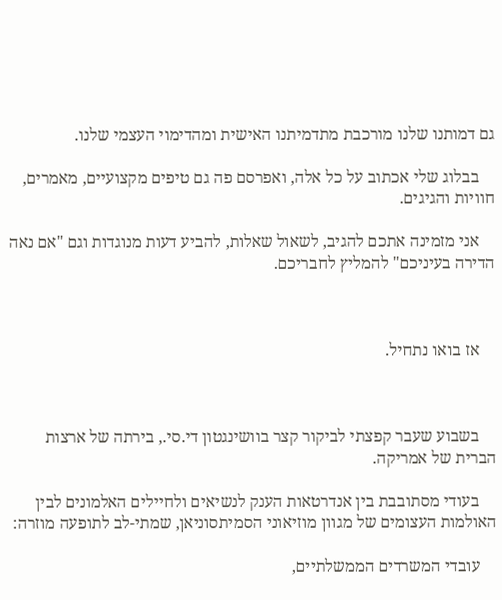גם דמותנו שלנו מורכבת מתדמיתנו האישית ומהדימוי העצמי שלנו.

    בבלוג שלי אכתוב על כל אלה, ואפרסם פה גם טיפים מקצועיים, מאמרים, חוויות והגיגים.

    אני מזמינה אתכם להגיב, לשאול שאלות, להביע דעות מנוגדות וגם "אם נאה הדירה בעיניכם" להמליץ לחבריכם.



    אז בואו נתחיל.



    בשבוע שעבר קפצתי לביקור קצר בוושינגטון די.סי., בירתה של ארצות הברית של אמריקה.

    בעודי מסתובבת בין אנדרטאות הענק לנשיאים ולחיילים האלמונים לבין האולמות העצומים של מגוון מוזיאוני הסמיתסוניאן, שמתי-לב לתופעה מוזרה:

    עובדי המשרדים הממשלתיים,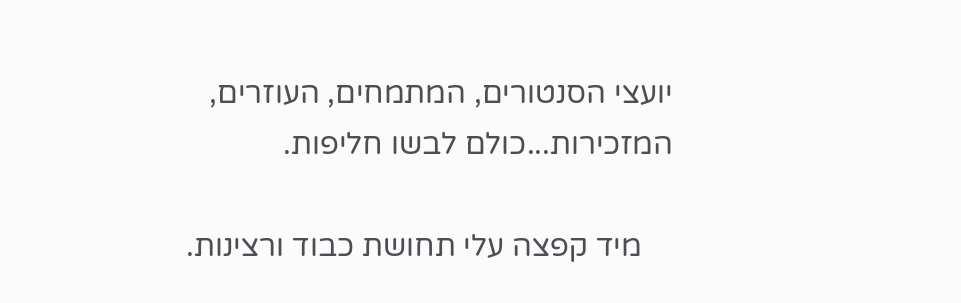יועצי הסנטורים, המתמחים, העוזרים, המזכירות...כולם לבשו חליפות.

    מיד קפצה עלי תחושת כבוד ורצינות.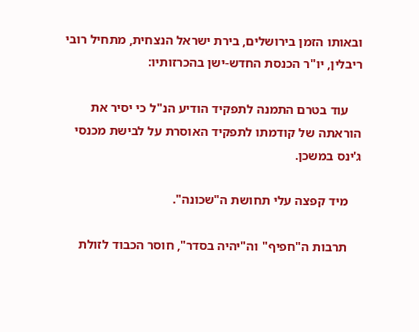ובאותו הזמן בירושלים, בירת ישראל הנצחית, מתחיל רובי ריבלין, יו"ר הכנסת החדש-ישן בהכרזותיו:

    עוד בטרם התמנה לתפקיד הודיע הנ"ל כי יסיר את הוראתה של קודמתו לתפקיד האוסרת על לבישת מכנסי ג'ינס במשכן.

    מיד קפצה עלי תחושת ה"שכונה".

    תרבות ה"חפיף" וה"יהיה בסדר", חוסר הכבוד לזולת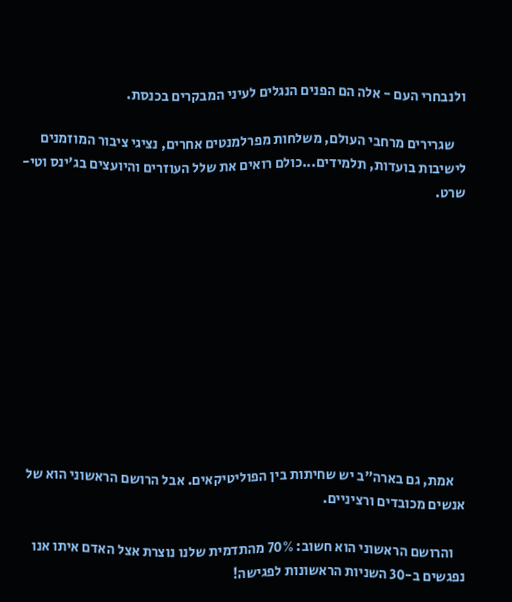ולנבחרי העם - אלה הם הפנים הנגלים לעיני המבקרים בכנסת.

    שגרירים מרחבי העולם, משלחות מפרלמנטים אחרים, נציגי ציבור המוזמנים לישיבות בועדות, תלמידים...כולם רואים את שלל העוזרים והיועצים בג'ינס וטי-שרט.











    אמת, גם בארה"ב יש שחיתות בין הפוליטיקאים. אבל הרושם הראשוני הוא של אנשים מכובדים ורציניים.

    והרושם הראשוני הוא חשוב: 70% מהתדמית שלנו נוצרת אצל האדם איתו אנו נפגשים ב-30 השניות הראשונות לפגישה!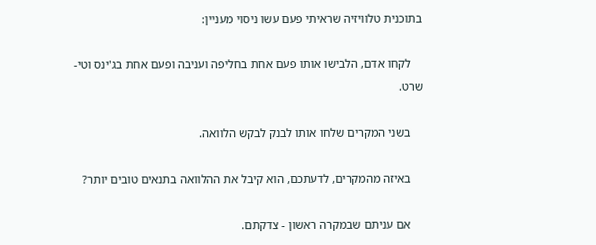בתוכנית טלוויזיה שראיתי פעם עשו ניסוי מעניין:

    לקחו אדם, הלבישו אותו פעם אחת בחליפה ועניבה ופעם אחת בג'ינס וטי-שרט.

    בשני המקרים שלחו אותו לבנק לבקש הלוואה.

    באיזה מהמקרים, לדעתכם, הוא קיבל את ההלוואה בתנאים טובים יותר?

    אם עניתם שבמקרה ראשון - צדקתם.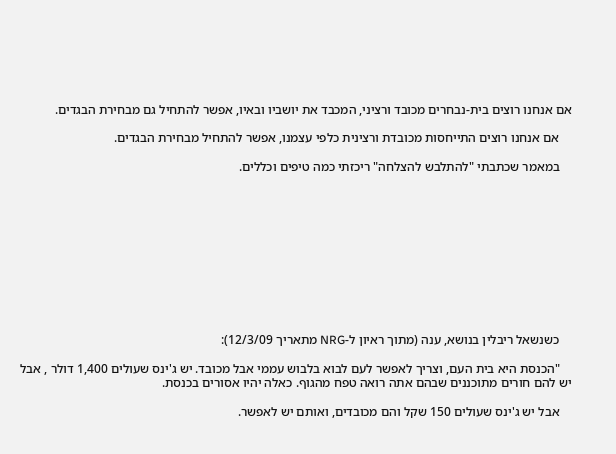אם אנחנו רוצים בית-נבחרים מכובד ורציני, המכבד את יושביו ובאיו, אפשר להתחיל גם מבחירת הבגדים.

    אם אנחנו רוצים התייחסות מכובדת ורצינית כלפי עצמנו, אפשר להתחיל מבחירת הבגדים.

    במאמר שכתבתי "להתלבש להצלחה" ריכזתי כמה טיפים וכללים.











    כשנשאל ריבלין בנושא, ענה (מתוך ראיון ל-NRG מתאריך 12/3/09):

    "הכנסת היא בית העם, וצריך לאפשר לעם לבוא בלבוש עממי אבל מכובד. יש ג'ינס שעולים 1,400 דולר , אבל יש להם חורים מתוכננים שבהם אתה רואה טפח מהגוף. כאלה יהיו אסורים בכנסת.

    אבל יש ג'ינס שעולים 150 שקל והם מכובדים, ואותם יש לאפשר.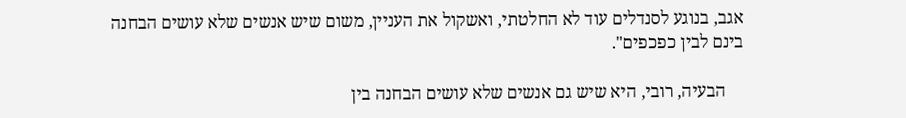אגב, בנוגע לסנדלים עוד לא החלטתי, ואשקול את העניין, משום שיש אנשים שלא עושים הבחנה בינם לבין כפכפים".

    הבעיה, רובי, היא שיש גם אנשים שלא עושים הבחנה בין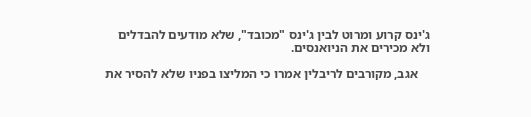ג'ינס קרוע ומרוט לבין ג'ינס "מכובד", שלא מודעים להבדלים ולא מכירים את הניואנסים.

    אגב, מקורבים לריבלין אמרו כי המליצו בפניו שלא להסיר את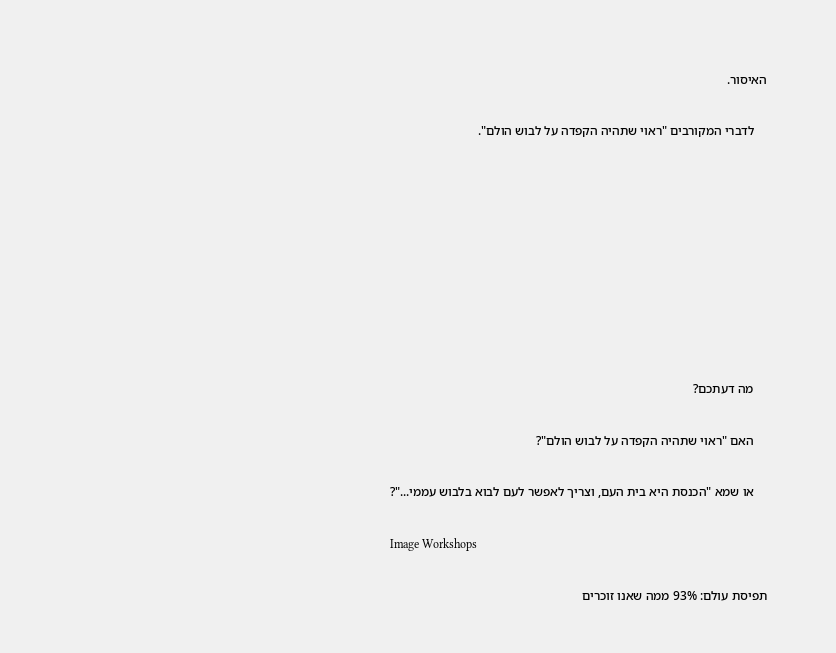האיסור.

    לדברי המקורבים "ראוי שתהיה הקפדה על לבוש הולם".









    מה דעתכם?

    האם "ראוי שתהיה הקפדה על לבוש הולם"?

    או שמא "הכנסת היא בית העם, וצריך לאפשר לעם לבוא בלבוש עממי..."?

Image Workshops

תפיסת עולם: 93% ממה שאנו זוכרים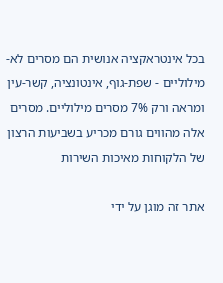בכל אינטראקציה אנושית הם מסרים לא-מילוליים - שפת-גוף, אינטונציה, קשר-עין ומראה ורק 7% מסרים מילוליים. מסרים אלה מהווים גורם מכריע בשביעות הרצון של הלקוחות מאיכות השירות

אתר זה מוגן על ידי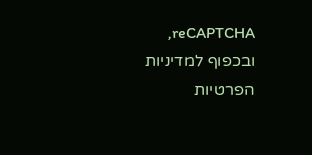reCAPTCHA, ובכפוף למדיניות הפרטיות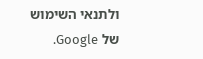ולתנאי השימוש של Google.